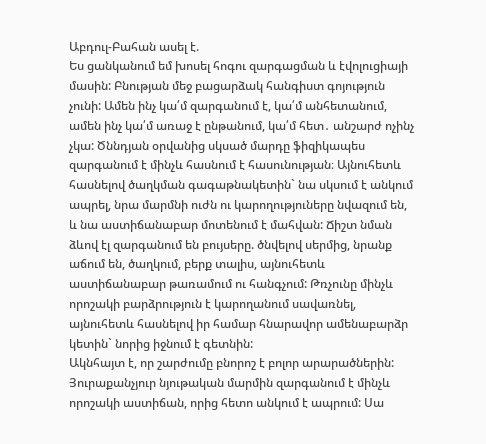Աբդուլ-Բահան ասել է.
Ես ցանկանում եմ խոսել հոգու զարգացման և էվոլուցիայի մասին: Բնության մեջ բացարձակ հանգիստ գոյություն չունի: Ամեն ինչ կա՛մ զարգանում է, կա՛մ անհետանում, ամեն ինչ կա՛մ առաջ է ընթանում, կա՛մ հետ․ անշարժ ոչինչ չկա: Ծննդյան օրվանից սկսած մարդը ֆիզիկապես զարգանում է մինչև հասնում է հասունության։ Այնուհետև հասնելով ծաղկման գագաթնակետին` նա սկսում է անկում ապրել, նրա մարմնի ուժն ու կարողություները նվազում են, և նա աստիճանաբար մոտենում է մահվան: Ճիշտ նման ձևով էլ զարգանում են բույսերը. ծնվելով սերմից, նրանք աճում են, ծաղկում, բերք տալիս, այնուհետև աստիճանաբար թառամում ու հանգչում: Թռչունը մինչև որոշակի բարձրություն է կարողանում սավառնել, այնուհետև հասնելով իր համար հնարավոր ամենաբարձր կետին` նորից իջնում է գետնին:
Ակնհայտ է, որ շարժումը բնորոշ է բոլոր արարածներին: Յուրաքանչյուր նյութական մարմին զարգանում է մինչև որոշակի աստիճան, որից հետո անկում է ապրում: Սա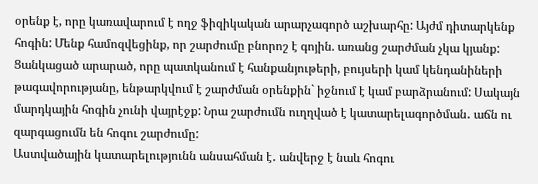օրենք է, որը կառավարում է ողջ ֆիզիկական արարչագործ աշխարհը: Այժմ դիտարկենք հոգին: Մենք համոզվեցինք, որ շարժումը բնորոշ է գոյին. առանց շարժման չկա կյանք: Ցանկացած արարած, որը պատկանում է հանքանյութերի, բույսերի կամ կենդանիների թագավորությանը, ենթարկվում է շարժման օրենքին` իջնում է կամ բարձրանում: Սակայն մարդկային հոգին չունի վայրէջք: Նրա շարժումն ուղղված է կատարելագործման․ աճն ու զարգացումն են հոգու շարժումը:
Աստվածային կատարելությունն անսահման է․ անվերջ է նաև հոգու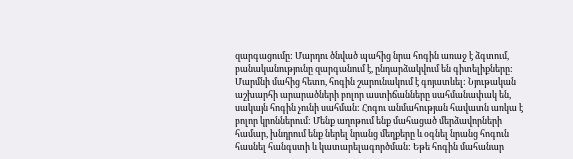զարգացումը: Մարդու ծնված պահից նրա հոգին առաջ է ձգտում, բանականությունը զարգանում է, ընդարձակվում են գիտելիքները: Մարմնի մահից հետո, հոգին շարունակում է գոյատևել: Նյութական աշխարհի արարածների բոլոր աստիճանները սահմանափակ են, սակայն հոգին չունի սահման: Հոգու անմահության հավատն առկա է բոլոր կրոններում: Մենք աղոթում ենք մահացած մերձավորների համար, խնդրում ենք ներել նրանց մեղքերը և օգնել նրանց հոգուն հասնել հանգստի և կատարելագործման: Եթե հոգին մահանար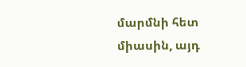մարմնի հետ միասին, այդ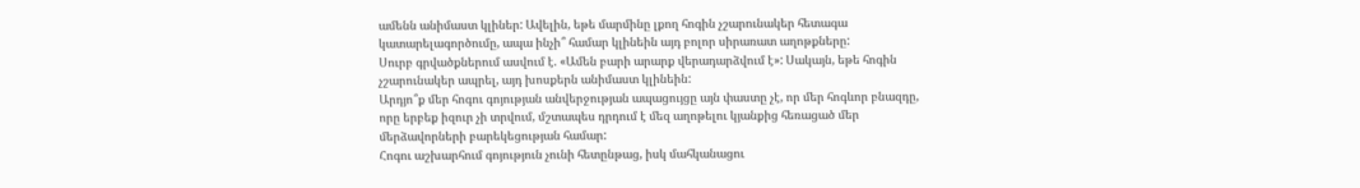ամենն անիմաստ կլիներ: Ավելին, եթե մարմինը լքող հոգին չշարունակեր հետագա կատարելագործումը, ապա ինչի՞ համար կլինեին այդ բոլոր սիրառատ աղոթքները:
Սուրբ գրվածքներում ասվում է. «Ամեն բարի արարք վերադարձվում է»: Սակայն, եթե հոգին չշարունակեր ապրել, այդ խոսքերն անիմաստ կլինեին:
Արդյո՞ք մեր հոգու գոյության անվերջության ապացույցը այն փաստը չէ, որ մեր հոգևոր բնազդը, որը երբեք իզուր չի տրվում, մշտապես դրդում է մեզ աղոթելու կյանքից հեռացած մեր մերձավորների բարեկեցության համար:
Հոգու աշխարհում գոյություն չունի հետընթաց, իսկ մահկանացու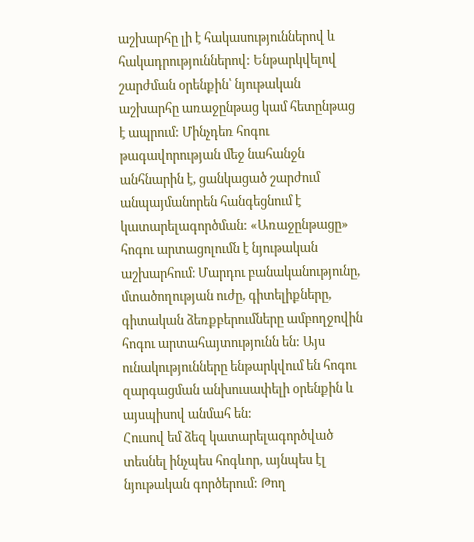աշխարհը լի է հակասություններով և հակադրություններով: Ենթարկվելով շարժման օրենքին՝ նյութական աշխարհը առաջընթաց կամ հետընթաց է ապրում: Մինչդեռ հոգու թագավորության մեջ նահանջն անհնարին է, ցանկացած շարժում անպայմանորեն հանգեցնում է կատարելագործման: «Առաջընթացը» հոգու արտացոլումն է նյութական աշխարհում։ Մարդու բանականությունը, մտածողության ուժը, գիտելիքները, գիտական ձեռքբերումները ամբողջովին հոգու արտահայտությունն են: Այս ունակությունները ենթարկվում են հոգու զարգացման անխուսափելի օրենքին և այսպիսով անմահ են:
Հուսով եմ ձեզ կատարելագործված տեսնել ինչպես հոգևոր, այնպես էլ նյութական գործերում: Թող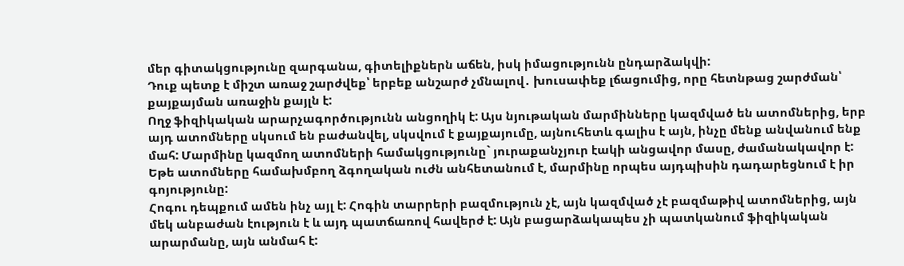մեր գիտակցությունը զարգանա, գիտելիքներն աճեն, իսկ իմացությունն ընդարձակվի:
Դուք պետք է միշտ առաջ շարժվեք՝ երբեք անշարժ չմնալով․ խուսափեք լճացումից, որը հետնթաց շարժման՝ քայքայման առաջին քայլն է:
Ողջ ֆիզիկական արարչագործությունն անցողիկ է: Այս նյութական մարմինները կազմված են ատոմներից, երբ այդ ատոմները սկսում են բաժանվել, սկսվում է քայքայումը, այնուհետև գալիս է այն, ինչը մենք անվանում ենք մահ: Մարմինը կազմող ատոմների համակցությունը` յուրաքանչյուր էակի անցավոր մասը, ժամանակավոր է: Եթե ատոմները համախմբող ձգողական ուժն անհետանում է, մարմինը որպես այդպիսին դադարեցնում է իր գոյությունը:
Հոգու դեպքում ամեն ինչ այլ է: Հոգին տարրերի բազմություն չէ, այն կազմված չէ բազմաթիվ ատոմներից, այն մեկ անբաժան էություն է և այդ պատճառով հավերժ է: Այն բացարձակապես չի պատկանում ֆիզիկական արարմանը, այն անմահ է: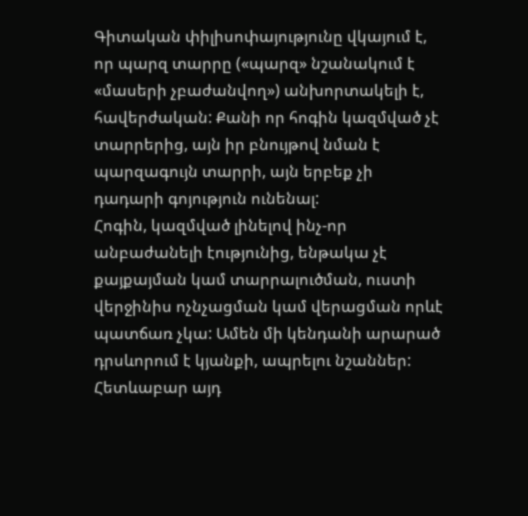Գիտական փիլիսոփայությունը վկայում է, որ պարզ տարրը («պարզ» նշանակում է «մասերի չբաժանվող») անխորտակելի է, հավերժական: Քանի որ հոգին կազմված չէ տարրերից, այն իր բնույթով նման է պարզագույն տարրի, այն երբեք չի դադարի գոյություն ունենալ:
Հոգին, կազմված լինելով ինչ-որ անբաժանելի էությունից, ենթակա չէ քայքայման կամ տարրալուծման, ուստի վերջինիս ոչնչացման կամ վերացման որևէ պատճառ չկա: Ամեն մի կենդանի արարած դրսևորում է կյանքի, ապրելու նշաններ: Հետևաբար այդ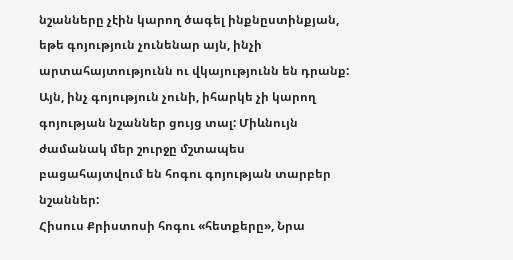նշանները չէին կարող ծագել ինքնըստինքյան, եթե գոյություն չունենար այն, ինչի արտահայտությունն ու վկայությունն են դրանք: Այն, ինչ գոյություն չունի, իհարկե չի կարող գոյության նշաններ ցույց տալ: Միևնույն ժամանակ մեր շուրջը մշտապես բացահայտվում են հոգու գոյության տարբեր նշաններ:
Հիսուս Քրիստոսի հոգու «հետքերը», Նրա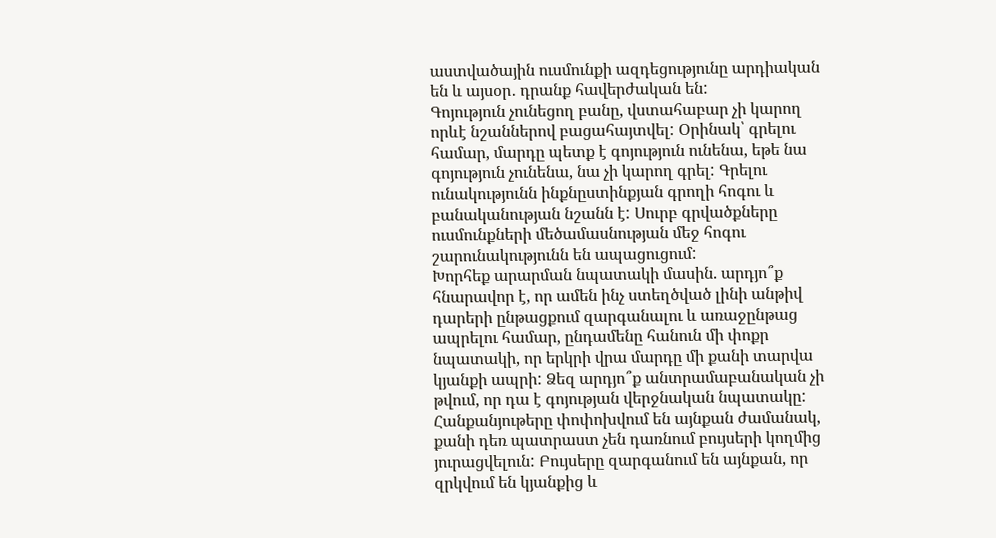աստվածային ուսմունքի ազդեցությունը արդիական են և այսօր․ դրանք հավերժական են:
Գոյություն չունեցող բանը, վստահաբար չի կարող որևէ նշաններով բացահայտվել: Օրինակ՝ գրելու համար, մարդը պետք է գոյություն ունենա, եթե նա գոյություն չունենա, նա չի կարող գրել: Գրելու ունակությունն ինքնըստինքյան գրողի հոգու և բանականության նշանն է: Սուրբ գրվածքները ուսմունքների մեծամասնության մեջ հոգու շարունակությունն են ապացուցում:
Խորհեք արարման նպատակի մասին. արդյո՞ք հնարավոր է, որ ամեն ինչ ստեղծված լինի անթիվ դարերի ընթացքում զարգանալու և առաջընթաց ապրելու համար, ընդամենը հանուն մի փոքր նպատակի, որ երկրի վրա մարդը մի քանի տարվա կյանքի ապրի: Ձեզ արդյո՞ք անտրամաբանական չի թվում, որ դա է գոյության վերջնական նպատակը:
Հանքանյութերը փոփոխվում են այնքան ժամանակ, քանի դեռ պատրաստ չեն դառնում բույսերի կողմից յուրացվելուն: Բույսերը զարգանում են այնքան, որ զրկվում են կյանքից և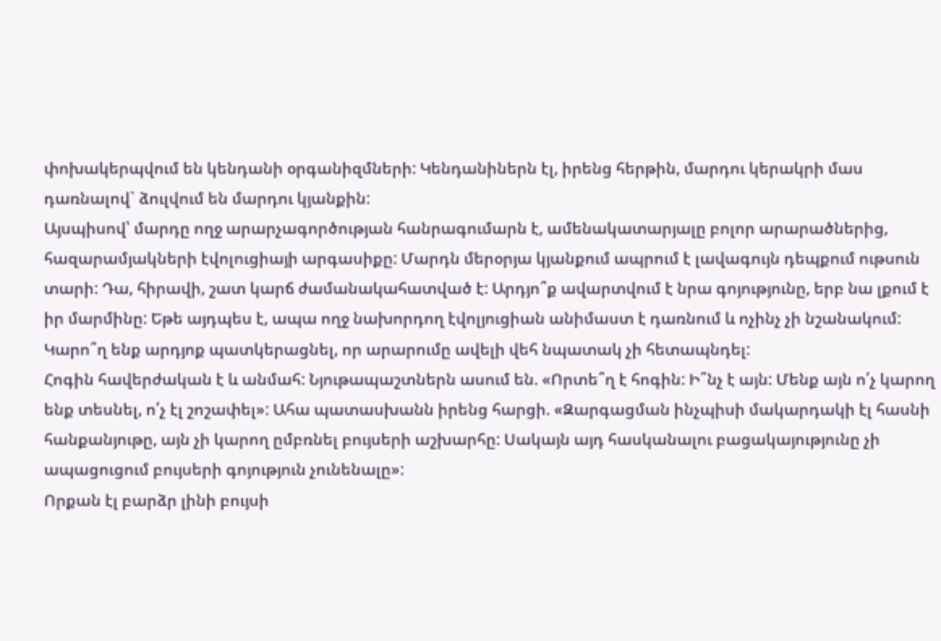փոխակերպվում են կենդանի օրգանիզմների: Կենդանիներն էլ, իրենց հերթին, մարդու կերակրի մաս դառնալով` ձուլվում են մարդու կյանքին:
Այսպիսով՝ մարդը ողջ արարչագործության հանրագումարն է, ամենակատարյալը բոլոր արարածներից, հազարամյակների էվոլուցիայի արգասիքը: Մարդն մերօրյա կյանքում ապրում է լավագույն դեպքում ութսուն տարի: Դա, հիրավի, շատ կարճ ժամանակահատված է: Արդյո՞ք ավարտվում է նրա գոյությունը, երբ նա լքում է իր մարմինը: Եթե այդպես է, ապա ողջ նախորդող էվոլյուցիան անիմաստ է դառնում և ոչինչ չի նշանակում: Կարո՞ղ ենք արդյոք պատկերացնել, որ արարումը ավելի վեհ նպատակ չի հետապնդել:
Հոգին հավերժական է և անմահ: Նյութապաշտներն ասում են. «Որտե՞ղ է հոգին: Ի՞նչ է այն: Մենք այն ո՛չ կարող ենք տեսնել, ո՛չ էլ շոշափել»: Ահա պատասխանն իրենց հարցի. «Զարգացման ինչպիսի մակարդակի էլ հասնի հանքանյութը, այն չի կարող ըմբռնել բույսերի աշխարհը: Սակայն այդ հասկանալու բացակայությունը չի ապացուցում բույսերի գոյություն չունենալը»:
Որքան էլ բարձր լինի բույսի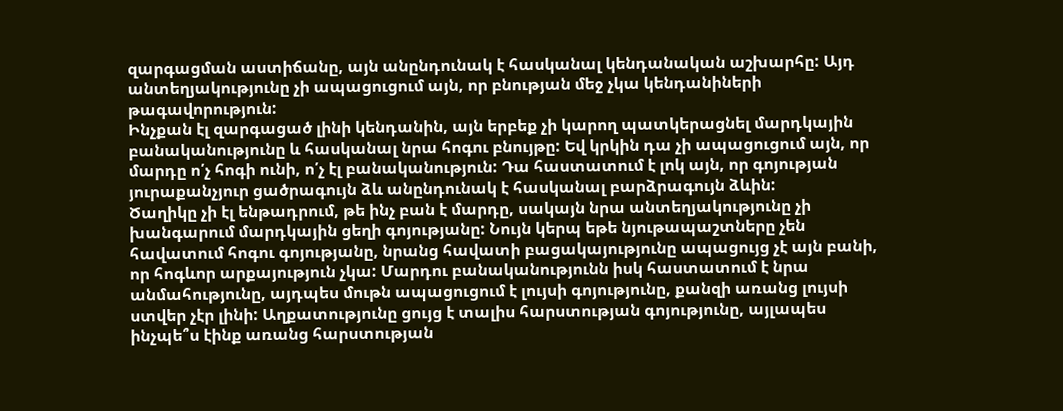զարգացման աստիճանը, այն անընդունակ է հասկանալ կենդանական աշխարհը: Այդ անտեղյակությունը չի ապացուցում այն, որ բնության մեջ չկա կենդանիների թագավորություն:
Ինչքան էլ զարգացած լինի կենդանին, այն երբեք չի կարող պատկերացնել մարդկային բանականությունը և հասկանալ նրա հոգու բնույթը: Եվ կրկին դա չի ապացուցում այն, որ մարդը ո՛չ հոգի ունի, ո՛չ էլ բանականություն: Դա հաստատում է լոկ այն, որ գոյության յուրաքանչյուր ցածրագույն ձև անընդունակ է հասկանալ բարձրագույն ձևին:
Ծաղիկը չի էլ ենթադրում, թե ինչ բան է մարդը, սակայն նրա անտեղյակությունը չի խանգարում մարդկային ցեղի գոյությանը: Նույն կերպ եթե նյութապաշտները չեն հավատում հոգու գոյությանը, նրանց հավատի բացակայությունը ապացույց չէ այն բանի, որ հոգևոր արքայություն չկա: Մարդու բանականությունն իսկ հաստատում է նրա անմահությունը, այդպես մութն ապացուցում է լույսի գոյությունը, քանզի առանց լույսի ստվեր չէր լինի: Աղքատությունը ցույց է տալիս հարստության գոյությունը, այլապես ինչպե՞ս էինք առանց հարստության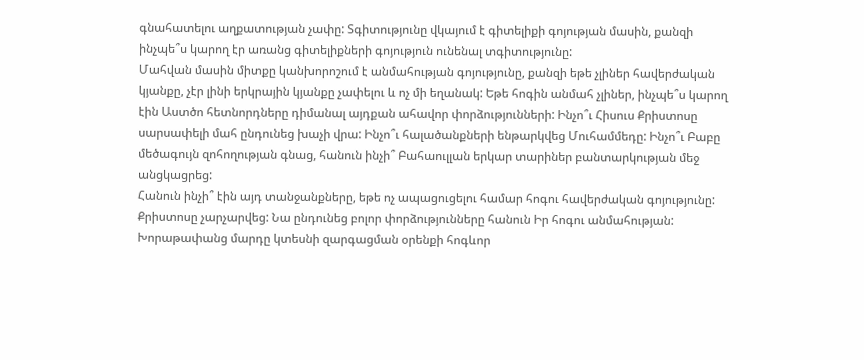գնահատելու աղքատության չափը: Տգիտությունը վկայում է գիտելիքի գոյության մասին, քանզի ինչպե՞ս կարող էր առանց գիտելիքների գոյություն ունենալ տգիտությունը:
Մահվան մասին միտքը կանխորոշում է անմահության գոյությունը, քանզի եթե չլիներ հավերժական կյանքը, չէր լինի երկրային կյանքը չափելու և ոչ մի եղանակ: Եթե հոգին անմահ չլիներ, ինչպե՞ս կարող էին Աստծո հետնորդները դիմանալ այդքան ահավոր փորձությունների: Ինչո՞ւ Հիսուս Քրիստոսը սարսափելի մահ ընդունեց խաչի վրա: Ինչո՞ւ հալածանքների ենթարկվեց Մուհամմեդը: Ինչո՞ւ Բաբը մեծագույն զոհողության գնաց, հանուն ինչի՞ Բահաուլլան երկար տարիներ բանտարկության մեջ անցկացրեց:
Հանուն ինչի՞ էին այդ տանջանքները, եթե ոչ ապացուցելու համար հոգու հավերժական գոյությունը: Քրիստոսը չարչարվեց: Նա ընդունեց բոլոր փորձությունները հանուն Իր հոգու անմահության: Խորաթափանց մարդը կտեսնի զարգացման օրենքի հոգևոր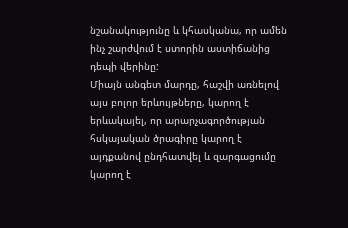նշանակությունը և կհասկանա, որ ամեն ինչ շարժվում է ստորին աստիճանից դեպի վերինը:
Միայն անգետ մարդը, հաշվի առնելով այս բոլոր երևույթները, կարող է երևակայել, որ արարչագործության հսկայական ծրագիրը կարող է այդքանով ընդհատվել և զարգացումը կարող է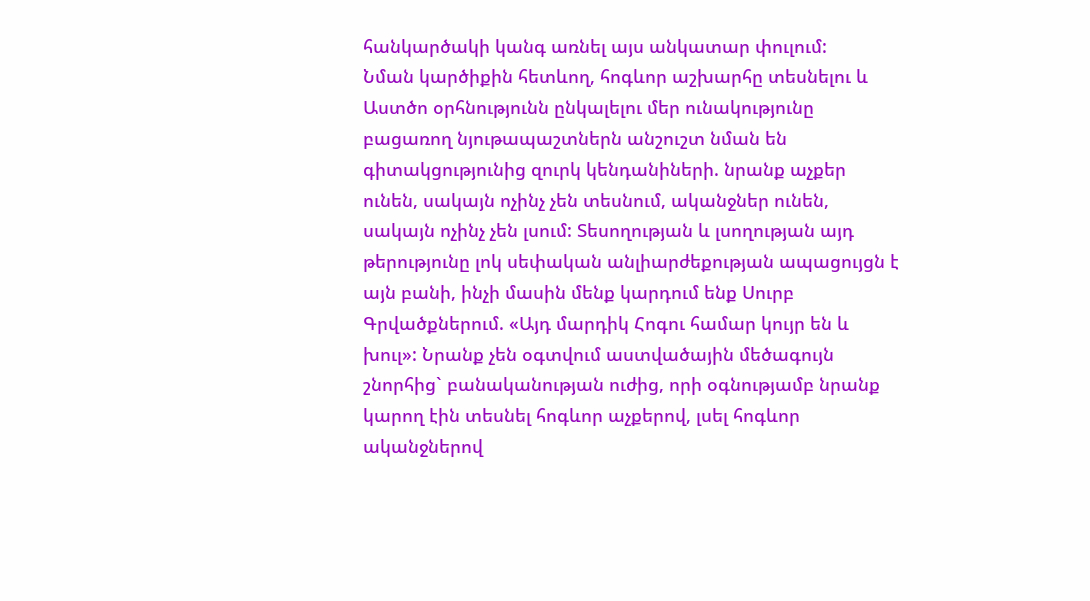հանկարծակի կանգ առնել այս անկատար փուլում:
Նման կարծիքին հետևող, հոգևոր աշխարհը տեսնելու և Աստծո օրհնությունն ընկալելու մեր ունակությունը բացառող նյութապաշտներն անշուշտ նման են գիտակցությունից զուրկ կենդանիների. նրանք աչքեր ունեն, սակայն ոչինչ չեն տեսնում, ականջներ ունեն, սակայն ոչինչ չեն լսում: Տեսողության և լսողության այդ թերությունը լոկ սեփական անլիարժեքության ապացույցն է այն բանի, ինչի մասին մենք կարդում ենք Սուրբ Գրվածքներում. «Այդ մարդիկ Հոգու համար կույր են և խուլ»: Նրանք չեն օգտվում աստվածային մեծագույն շնորհից` բանականության ուժից, որի օգնությամբ նրանք կարող էին տեսնել հոգևոր աչքերով, լսել հոգևոր ականջներով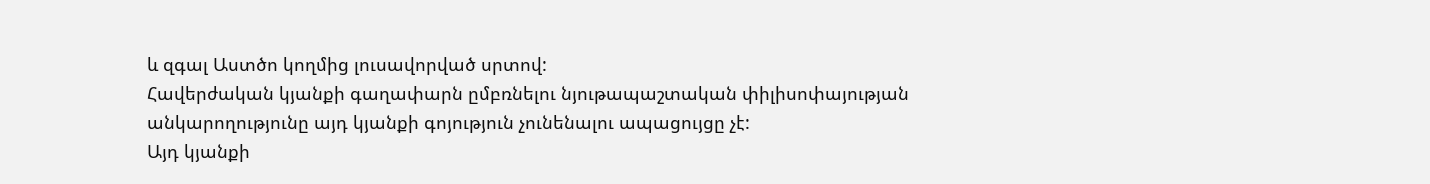և զգալ Աստծո կողմից լուսավորված սրտով:
Հավերժական կյանքի գաղափարն ըմբռնելու նյութապաշտական փիլիսոփայության անկարողությունը այդ կյանքի գոյություն չունենալու ապացույցը չէ:
Այդ կյանքի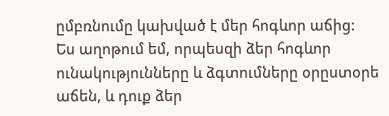ըմբռնումը կախված է մեր հոգևոր աճից:
Ես աղոթում եմ, որպեսզի ձեր հոգևոր ունակությունները և ձգտումները օրըստօրե աճեն, և դուք ձեր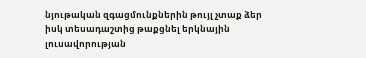նյութական զգացմունքներին թույլ չտաք ձեր իսկ տեսադաշտից թաքցնել երկնային լուսավորության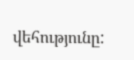վեհությունը: